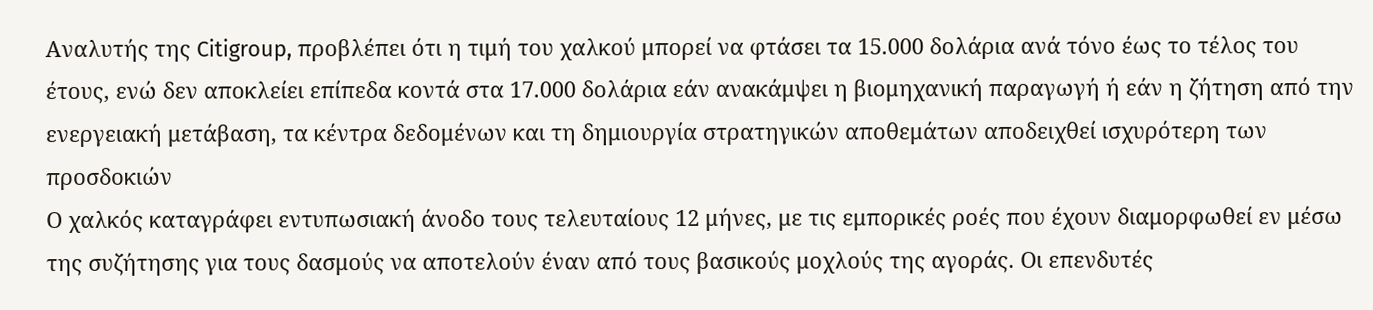Αναλυτής της Citigroup, προβλέπει ότι η τιμή του χαλκού μπορεί να φτάσει τα 15.000 δολάρια ανά τόνο έως το τέλος του έτους, ενώ δεν αποκλείει επίπεδα κοντά στα 17.000 δολάρια εάν ανακάμψει η βιομηχανική παραγωγή ή εάν η ζήτηση από την ενεργειακή μετάβαση, τα κέντρα δεδομένων και τη δημιουργία στρατηγικών αποθεμάτων αποδειχθεί ισχυρότερη των προσδοκιών
Ο χαλκός καταγράφει εντυπωσιακή άνοδο τους τελευταίους 12 μήνες, με τις εμπορικές ροές που έχουν διαμορφωθεί εν μέσω της συζήτησης για τους δασμούς να αποτελούν έναν από τους βασικούς μοχλούς της αγοράς. Οι επενδυτές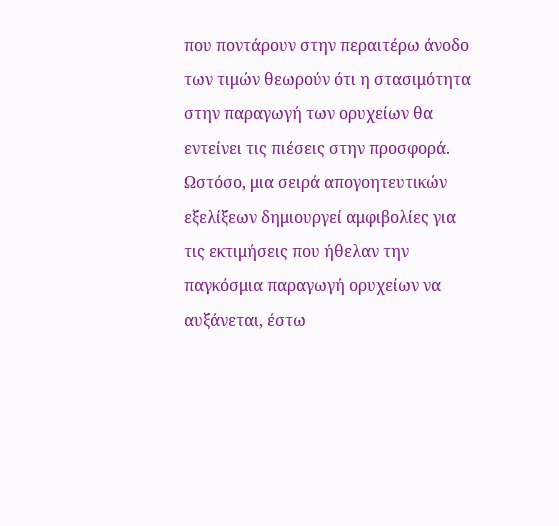που ποντάρουν στην περαιτέρω άνοδο των τιμών θεωρούν ότι η στασιμότητα στην παραγωγή των ορυχείων θα εντείνει τις πιέσεις στην προσφορά.
Ωστόσο, μια σειρά απογοητευτικών εξελίξεων δημιουργεί αμφιβολίες για τις εκτιμήσεις που ήθελαν την παγκόσμια παραγωγή ορυχείων να αυξάνεται, έστω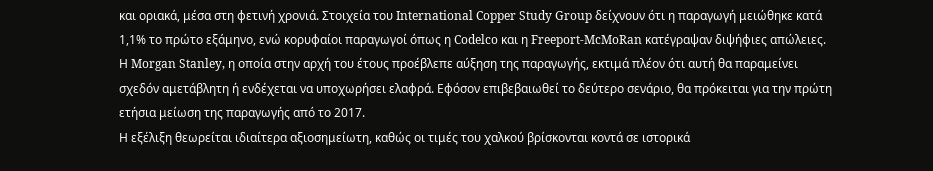και οριακά, μέσα στη φετινή χρονιά. Στοιχεία του International Copper Study Group δείχνουν ότι η παραγωγή μειώθηκε κατά 1,1% το πρώτο εξάμηνο, ενώ κορυφαίοι παραγωγοί όπως η Codelco και η Freeport-McMoRan κατέγραψαν διψήφιες απώλειες.
Η Morgan Stanley, η οποία στην αρχή του έτους προέβλεπε αύξηση της παραγωγής, εκτιμά πλέον ότι αυτή θα παραμείνει σχεδόν αμετάβλητη ή ενδέχεται να υποχωρήσει ελαφρά. Εφόσον επιβεβαιωθεί το δεύτερο σενάριο, θα πρόκειται για την πρώτη ετήσια μείωση της παραγωγής από το 2017.
Η εξέλιξη θεωρείται ιδιαίτερα αξιοσημείωτη, καθώς οι τιμές του χαλκού βρίσκονται κοντά σε ιστορικά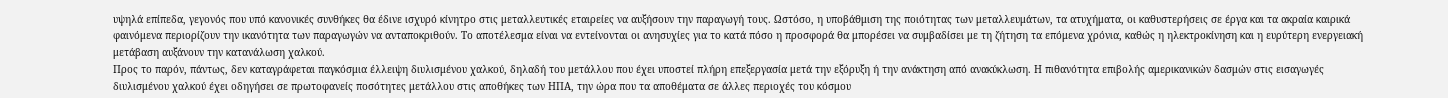υψηλά επίπεδα, γεγονός που υπό κανονικές συνθήκες θα έδινε ισχυρό κίνητρο στις μεταλλευτικές εταιρείες να αυξήσουν την παραγωγή τους. Ωστόσο, η υποβάθμιση της ποιότητας των μεταλλευμάτων, τα ατυχήματα, οι καθυστερήσεις σε έργα και τα ακραία καιρικά φαινόμενα περιορίζουν την ικανότητα των παραγωγών να ανταποκριθούν. Το αποτέλεσμα είναι να εντείνονται οι ανησυχίες για το κατά πόσο η προσφορά θα μπορέσει να συμβαδίσει με τη ζήτηση τα επόμενα χρόνια, καθώς η ηλεκτροκίνηση και η ευρύτερη ενεργειακή μετάβαση αυξάνουν την κατανάλωση χαλκού.
Προς το παρόν, πάντως, δεν καταγράφεται παγκόσμια έλλειψη διυλισμένου χαλκού, δηλαδή του μετάλλου που έχει υποστεί πλήρη επεξεργασία μετά την εξόρυξη ή την ανάκτηση από ανακύκλωση. Η πιθανότητα επιβολής αμερικανικών δασμών στις εισαγωγές διυλισμένου χαλκού έχει οδηγήσει σε πρωτοφανείς ποσότητες μετάλλου στις αποθήκες των ΗΠΑ, την ώρα που τα αποθέματα σε άλλες περιοχές του κόσμου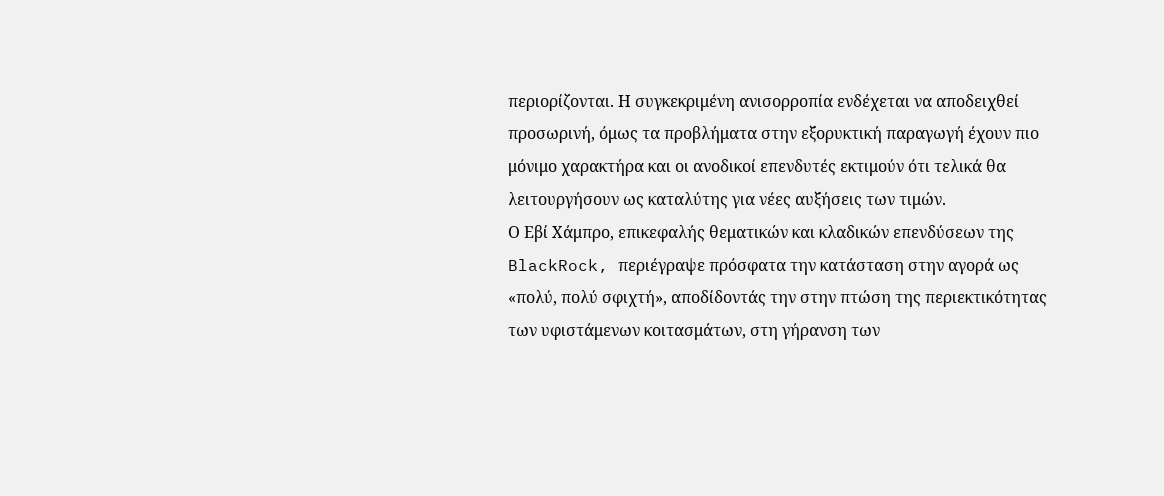περιορίζονται. Η συγκεκριμένη ανισορροπία ενδέχεται να αποδειχθεί προσωρινή, όμως τα προβλήματα στην εξορυκτική παραγωγή έχουν πιο μόνιμο χαρακτήρα και οι ανοδικοί επενδυτές εκτιμούν ότι τελικά θα λειτουργήσουν ως καταλύτης για νέες αυξήσεις των τιμών.
Ο Εβί Χάμπρο, επικεφαλής θεματικών και κλαδικών επενδύσεων της BlackRock, περιέγραψε πρόσφατα την κατάσταση στην αγορά ως «πολύ, πολύ σφιχτή», αποδίδοντάς την στην πτώση της περιεκτικότητας των υφιστάμενων κοιτασμάτων, στη γήρανση των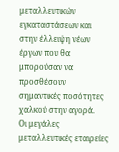μεταλλευτικών εγκαταστάσεων και στην έλλειψη νέων έργων που θα μπορούσαν να προσθέσουν σημαντικές ποσότητες χαλκού στην αγορά.
Οι μεγάλες μεταλλευτικές εταιρείες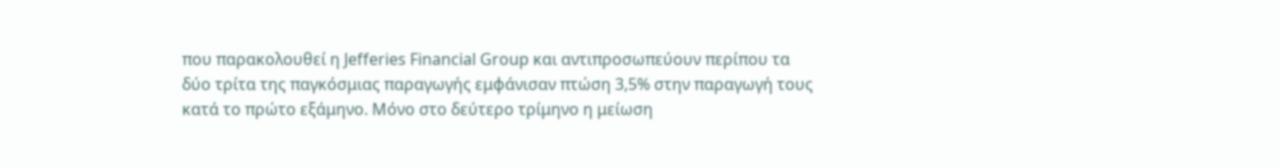που παρακολουθεί η Jefferies Financial Group και αντιπροσωπεύουν περίπου τα δύο τρίτα της παγκόσμιας παραγωγής εμφάνισαν πτώση 3,5% στην παραγωγή τους κατά το πρώτο εξάμηνο. Μόνο στο δεύτερο τρίμηνο η μείωση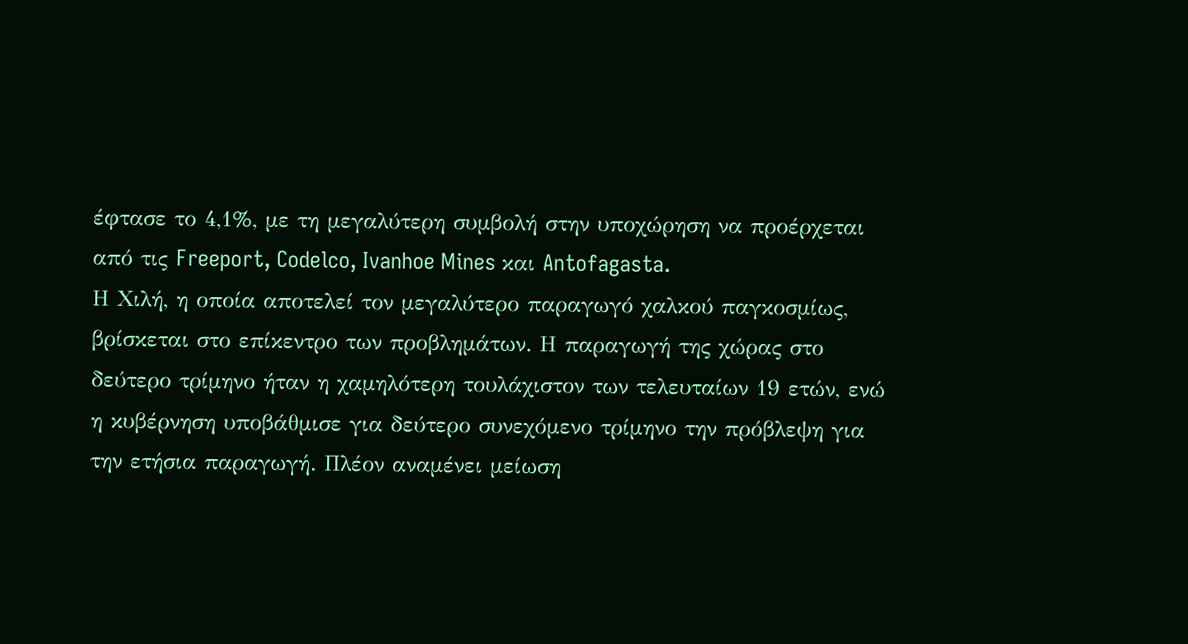έφτασε το 4,1%, με τη μεγαλύτερη συμβολή στην υποχώρηση να προέρχεται από τις Freeport, Codelco, Ivanhoe Mines και Antofagasta.
Η Χιλή, η οποία αποτελεί τον μεγαλύτερο παραγωγό χαλκού παγκοσμίως, βρίσκεται στο επίκεντρο των προβλημάτων. Η παραγωγή της χώρας στο δεύτερο τρίμηνο ήταν η χαμηλότερη τουλάχιστον των τελευταίων 19 ετών, ενώ η κυβέρνηση υποβάθμισε για δεύτερο συνεχόμενο τρίμηνο την πρόβλεψη για την ετήσια παραγωγή. Πλέον αναμένει μείωση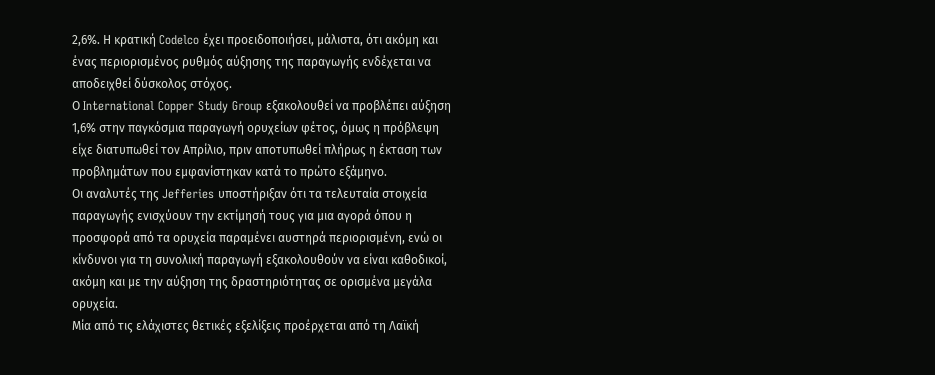2,6%. Η κρατική Codelco έχει προειδοποιήσει, μάλιστα, ότι ακόμη και ένας περιορισμένος ρυθμός αύξησης της παραγωγής ενδέχεται να αποδειχθεί δύσκολος στόχος.
Ο International Copper Study Group εξακολουθεί να προβλέπει αύξηση 1,6% στην παγκόσμια παραγωγή ορυχείων φέτος, όμως η πρόβλεψη είχε διατυπωθεί τον Απρίλιο, πριν αποτυπωθεί πλήρως η έκταση των προβλημάτων που εμφανίστηκαν κατά το πρώτο εξάμηνο.
Οι αναλυτές της Jefferies υποστήριξαν ότι τα τελευταία στοιχεία παραγωγής ενισχύουν την εκτίμησή τους για μια αγορά όπου η προσφορά από τα ορυχεία παραμένει αυστηρά περιορισμένη, ενώ οι κίνδυνοι για τη συνολική παραγωγή εξακολουθούν να είναι καθοδικοί, ακόμη και με την αύξηση της δραστηριότητας σε ορισμένα μεγάλα ορυχεία.
Μία από τις ελάχιστες θετικές εξελίξεις προέρχεται από τη Λαϊκή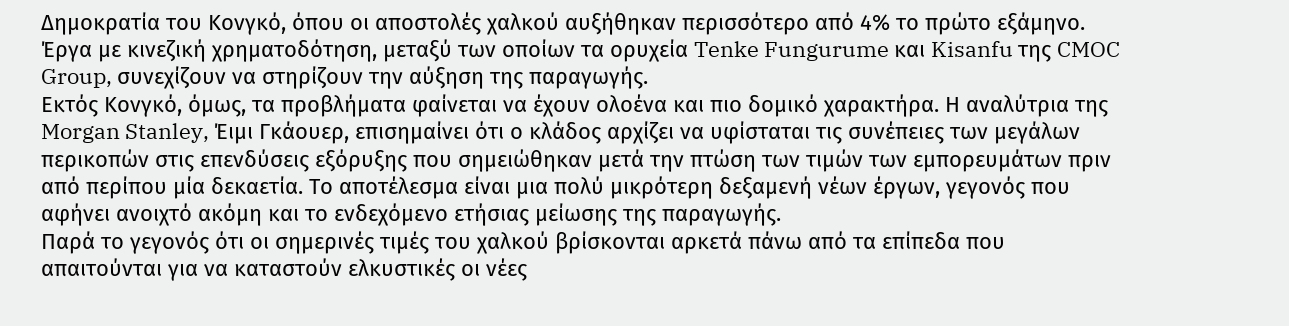Δημοκρατία του Κονγκό, όπου οι αποστολές χαλκού αυξήθηκαν περισσότερο από 4% το πρώτο εξάμηνο. Έργα με κινεζική χρηματοδότηση, μεταξύ των οποίων τα ορυχεία Tenke Fungurume και Kisanfu της CMOC Group, συνεχίζουν να στηρίζουν την αύξηση της παραγωγής.
Εκτός Κονγκό, όμως, τα προβλήματα φαίνεται να έχουν ολοένα και πιο δομικό χαρακτήρα. Η αναλύτρια της Morgan Stanley, Έιμι Γκάουερ, επισημαίνει ότι ο κλάδος αρχίζει να υφίσταται τις συνέπειες των μεγάλων περικοπών στις επενδύσεις εξόρυξης που σημειώθηκαν μετά την πτώση των τιμών των εμπορευμάτων πριν από περίπου μία δεκαετία. Το αποτέλεσμα είναι μια πολύ μικρότερη δεξαμενή νέων έργων, γεγονός που αφήνει ανοιχτό ακόμη και το ενδεχόμενο ετήσιας μείωσης της παραγωγής.
Παρά το γεγονός ότι οι σημερινές τιμές του χαλκού βρίσκονται αρκετά πάνω από τα επίπεδα που απαιτούνται για να καταστούν ελκυστικές οι νέες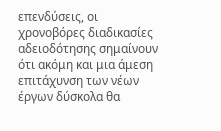επενδύσεις, οι χρονοβόρες διαδικασίες αδειοδότησης σημαίνουν ότι ακόμη και μια άμεση επιτάχυνση των νέων έργων δύσκολα θα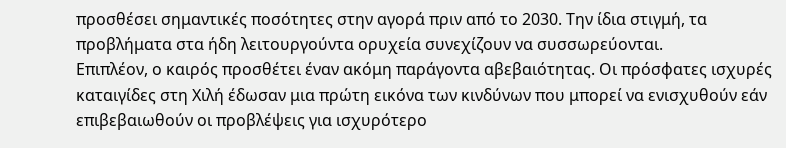προσθέσει σημαντικές ποσότητες στην αγορά πριν από το 2030. Την ίδια στιγμή, τα προβλήματα στα ήδη λειτουργούντα ορυχεία συνεχίζουν να συσσωρεύονται.
Επιπλέον, ο καιρός προσθέτει έναν ακόμη παράγοντα αβεβαιότητας. Οι πρόσφατες ισχυρές καταιγίδες στη Χιλή έδωσαν μια πρώτη εικόνα των κινδύνων που μπορεί να ενισχυθούν εάν επιβεβαιωθούν οι προβλέψεις για ισχυρότερο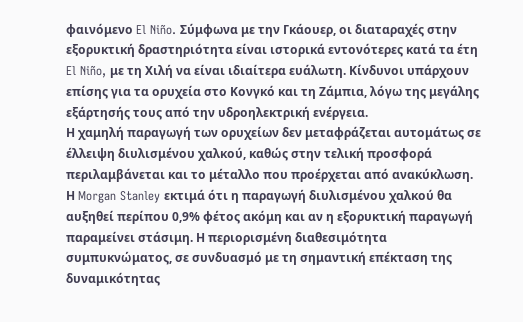φαινόμενο El Niño. Σύμφωνα με την Γκάουερ, οι διαταραχές στην εξορυκτική δραστηριότητα είναι ιστορικά εντονότερες κατά τα έτη El Niño, με τη Χιλή να είναι ιδιαίτερα ευάλωτη. Κίνδυνοι υπάρχουν επίσης για τα ορυχεία στο Κονγκό και τη Ζάμπια, λόγω της μεγάλης εξάρτησής τους από την υδροηλεκτρική ενέργεια.
Η χαμηλή παραγωγή των ορυχείων δεν μεταφράζεται αυτομάτως σε έλλειψη διυλισμένου χαλκού, καθώς στην τελική προσφορά περιλαμβάνεται και το μέταλλο που προέρχεται από ανακύκλωση. Η Morgan Stanley εκτιμά ότι η παραγωγή διυλισμένου χαλκού θα αυξηθεί περίπου 0,9% φέτος ακόμη και αν η εξορυκτική παραγωγή παραμείνει στάσιμη. Η περιορισμένη διαθεσιμότητα συμπυκνώματος, σε συνδυασμό με τη σημαντική επέκταση της δυναμικότητας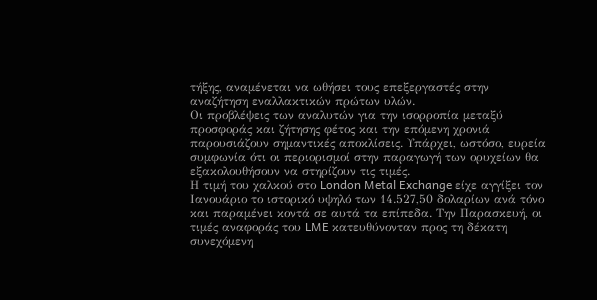τήξης, αναμένεται να ωθήσει τους επεξεργαστές στην αναζήτηση εναλλακτικών πρώτων υλών.
Οι προβλέψεις των αναλυτών για την ισορροπία μεταξύ προσφοράς και ζήτησης φέτος και την επόμενη χρονιά παρουσιάζουν σημαντικές αποκλίσεις. Υπάρχει, ωστόσο, ευρεία συμφωνία ότι οι περιορισμοί στην παραγωγή των ορυχείων θα εξακολουθήσουν να στηρίζουν τις τιμές.
Η τιμή του χαλκού στο London Metal Exchange είχε αγγίξει τον Ιανουάριο το ιστορικό υψηλό των 14.527,50 δολαρίων ανά τόνο και παραμένει κοντά σε αυτά τα επίπεδα. Την Παρασκευή, οι τιμές αναφοράς του LME κατευθύνονταν προς τη δέκατη συνεχόμενη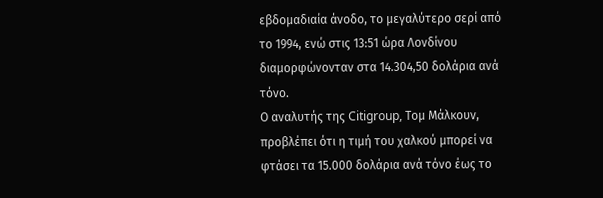εβδομαδιαία άνοδο, το μεγαλύτερο σερί από το 1994, ενώ στις 13:51 ώρα Λονδίνου διαμορφώνονταν στα 14.304,50 δολάρια ανά τόνο.
Ο αναλυτής της Citigroup, Τομ Μάλκουν, προβλέπει ότι η τιμή του χαλκού μπορεί να φτάσει τα 15.000 δολάρια ανά τόνο έως το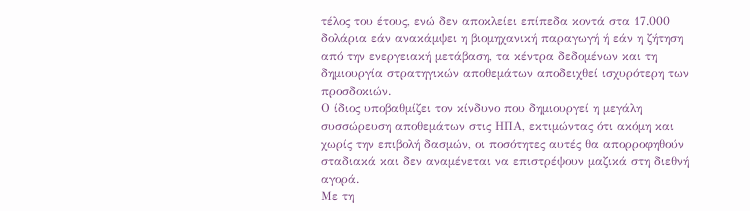τέλος του έτους, ενώ δεν αποκλείει επίπεδα κοντά στα 17.000 δολάρια εάν ανακάμψει η βιομηχανική παραγωγή ή εάν η ζήτηση από την ενεργειακή μετάβαση, τα κέντρα δεδομένων και τη δημιουργία στρατηγικών αποθεμάτων αποδειχθεί ισχυρότερη των προσδοκιών.
Ο ίδιος υποβαθμίζει τον κίνδυνο που δημιουργεί η μεγάλη συσσώρευση αποθεμάτων στις ΗΠΑ, εκτιμώντας ότι ακόμη και χωρίς την επιβολή δασμών, οι ποσότητες αυτές θα απορροφηθούν σταδιακά και δεν αναμένεται να επιστρέψουν μαζικά στη διεθνή αγορά.
Με τη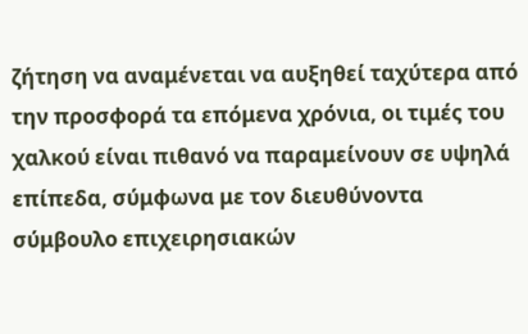ζήτηση να αναμένεται να αυξηθεί ταχύτερα από την προσφορά τα επόμενα χρόνια, οι τιμές του χαλκού είναι πιθανό να παραμείνουν σε υψηλά επίπεδα, σύμφωνα με τον διευθύνοντα σύμβουλο επιχειρησιακών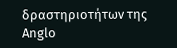δραστηριοτήτων της Anglo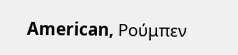American, Ρούμπεν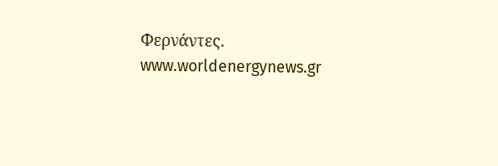Φερνάντες.
www.worldenergynews.gr